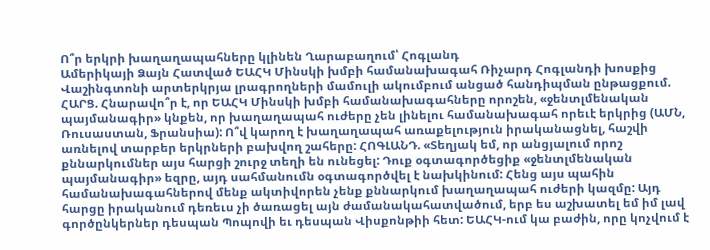Ո՞ր երկրի խաղաղապահները կլինեն Ղարաբաղում՝ Հոգլանդ
Ամերիկայի Ձայն Հատված ԵԱՀԿ Մինսկի խմբի համանախագահ Ռիչարդ Հոգլանդի խոսքից Վաշինգտոնի արտերկրյա լրագրողների մամուլի ակումբում անցած հանդիպման ընթացքում. ՀԱՐՑ. Հնարավո՞ր է, որ ԵԱՀԿ Մինսկի խմբի համանախագահները որոշեն, «ջենտլմենական պայմանագիր» կնքեն, որ խաղաղապահ ուժերը չեն լինելու համանախագահ որեւէ երկրից (ԱՄՆ, Ռուսաստան, Ֆրանսիա): Ո՞վ կարող է խաղաղապահ առաքելություն իրականացնել, հաշվի առնելով տարբեր երկրների բախվող շահերը: ՀՈԳԼԱՆԴ. «Տեղյակ եմ, որ անցյալում որոշ քննարկումներ այս հարցի շուրջ տեղի են ունեցել: Դուք օգտագործեցիք «ջենտլմենական պայմանագիր» եզրը, այդ սահմանումն օգտագործվել է նախկինում: Հենց այս պահին համանախագահներով մենք ակտիվորեն չենք քննարկում խաղաղապահ ուժերի կազմը: Այդ հարցը իրականում դեռեւս չի ծառացել այն ժամանակահատվածում, երբ ես աշխատել եմ իմ լավ գործընկերներ դեսպան Պոպովի եւ դեսպան Վիսքոնթիի հետ: ԵԱՀԿ-ում կա բաժին, որը կոչվում է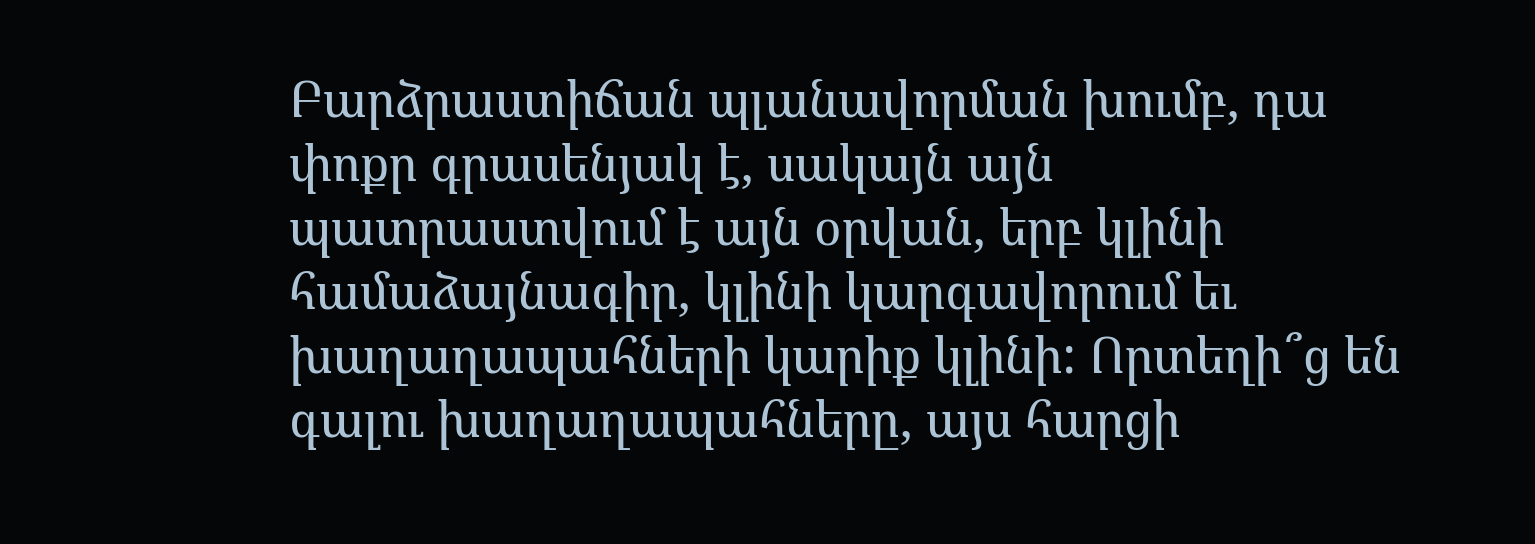Բարձրաստիճան պլանավորման խումբ, դա փոքր գրասենյակ է, սակայն այն պատրաստվում է այն օրվան, երբ կլինի համաձայնագիր, կլինի կարգավորում եւ խաղաղապահների կարիք կլինի: Որտեղի՞ց են գալու խաղաղապահները, այս հարցի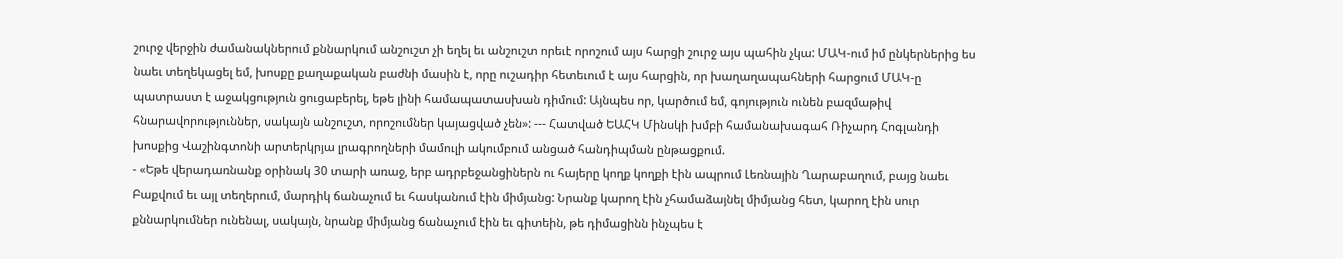շուրջ վերջին ժամանակներում քննարկում անշուշտ չի եղել եւ անշուշտ որեւէ որոշում այս հարցի շուրջ այս պահին չկա: ՄԱԿ-ում իմ ընկերներից ես նաեւ տեղեկացել եմ, խոսքը քաղաքական բաժնի մասին է, որը ուշադիր հետեւում է այս հարցին, որ խաղաղապահների հարցում ՄԱԿ-ը պատրաստ է աջակցություն ցուցաբերել, եթե լինի համապատասխան դիմում: Այնպես որ, կարծում եմ, գոյություն ունեն բազմաթիվ հնարավորություններ, սակայն անշուշտ, որոշումներ կայացված չեն»: --- Հատված ԵԱՀԿ Մինսկի խմբի համանախագահ Ռիչարդ Հոգլանդի խոսքից Վաշինգտոնի արտերկրյա լրագրողների մամուլի ակումբում անցած հանդիպման ընթացքում.
- «Եթե վերադառնանք օրինակ 30 տարի առաջ, երբ ադրբեջանցիներն ու հայերը կողք կողքի էին ապրում Լեռնային Ղարաբաղում, բայց նաեւ Բաքվում եւ այլ տեղերում, մարդիկ ճանաչում եւ հասկանում էին միմյանց: Նրանք կարող էին չհամաձայնել միմյանց հետ, կարող էին սուր քննարկումներ ունենալ, սակայն, նրանք միմյանց ճանաչում էին եւ գիտեին, թե դիմացինն ինչպես է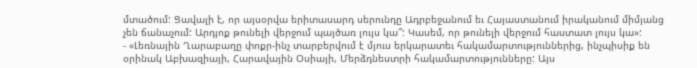մտածում: Ցավալի է, որ այսօրվա երիտասարդ սերունդը Ադրբեջանում եւ Հայաստանում իրականում միմյանց չեն ճանաչում: Արդյոք թունելի վերջում պայծառ լույս կա՞: Կասեմ, որ թունելի վերջում հաստատ լույս կա»:
- «Լեռնային Ղարաբաղը փոքր-ինչ տարբերվում է մյուս երկարատեւ հակամարտություններից, ինչպիսիք են օրինակ Աբխազիայի, Հարավային Օսիայի, Մերձդնեստրի հակամարտությունները: Այս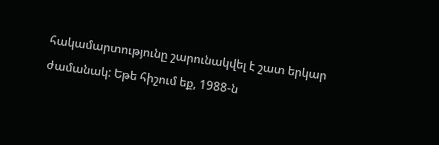հակամարտությունը շարունակվել է շատ երկար ժամանակ: Եթե հիշում եք, 1988-ն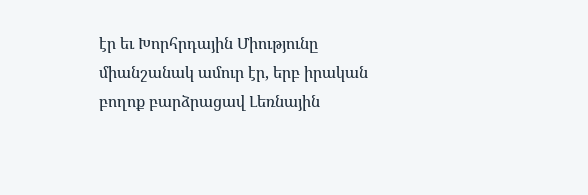էր եւ Խորհրդային Միությունը միանշանակ ամուր էր, երբ իրական բողոք բարձրացավ Լեռնային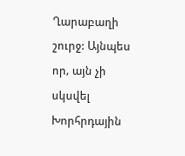Ղարաբաղի շուրջ: Այնպես որ, այն չի սկսվել Խորհրդային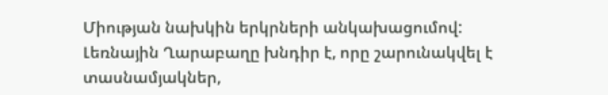Միության նախկին երկրների անկախացումով: Լեռնային Ղարաբաղը խնդիր է, որը շարունակվել է տասնամյակներ,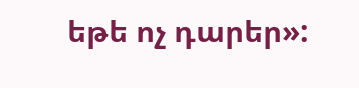եթե ոչ դարեր»: